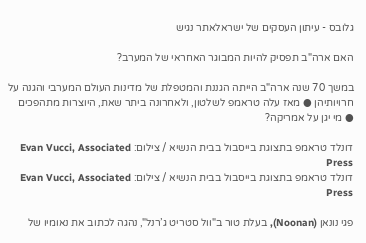גלובס - עיתון העסקים של ישראלאתר נגיש

האם ארה"ב תפסיק להיות המבוגר האחראי של המערב?

במשך 70 שנה ארה"ב הייתה הגננת והמטפלת של מדינות העולם המערבי והגנה על חרויותיהן ● מאז עלה טראמפ לשלטון, ולאחרונה ביתר שאת, היוצרות מתהפכים ● מי יגן על אמריקה?

דונלד טראמפ בתצוגת בייסבול בבית הנשיא / צילום: Evan Vucci, Associated Press
דונלד טראמפ בתצוגת בייסבול בבית הנשיא / צילום: Evan Vucci, Associated Press

פגי נונאן (Noonan), בעלת טור ב"וול סטריט ג’רנל", נהגה לכתוב את נאומיו של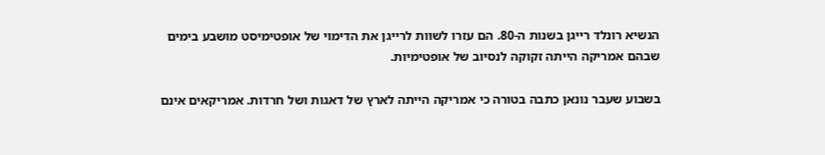הנשיא רונלד רייגן בשנות ה-80. הם עזרו לשוות לרייגן את הדימוי של אופטימיסט מושבע בימים שבהם אמריקה הייתה זקוקה לנסיוב של אופטימיות.

בשבוע שעבר נונאן כתבה בטורה כי אמריקה הייתה לארץ של דאגות ושל חרדות. אמריקאים אינם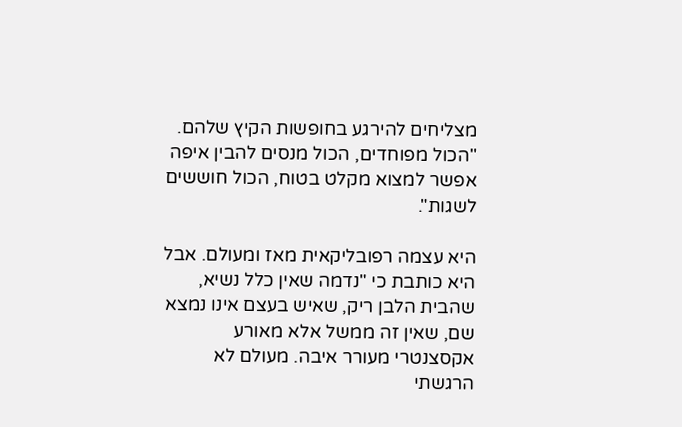מצליחים להירגע בחופשות הקיץ שלהם. "הכול מפוחדים, הכול מנסים להבין איפה אפשר למצוא מקלט בטוח, הכול חוששים לשגות".

היא עצמה רפובליקאית מאז ומעולם. אבל היא כותבת כי "נדמה שאין כלל נשיא, שהבית הלבן ריק, שאיש בעצם אינו נמצא שם, שאין זה ממשל אלא מאורע אקסצנטרי מעורר איבה. מעולם לא הרגשתי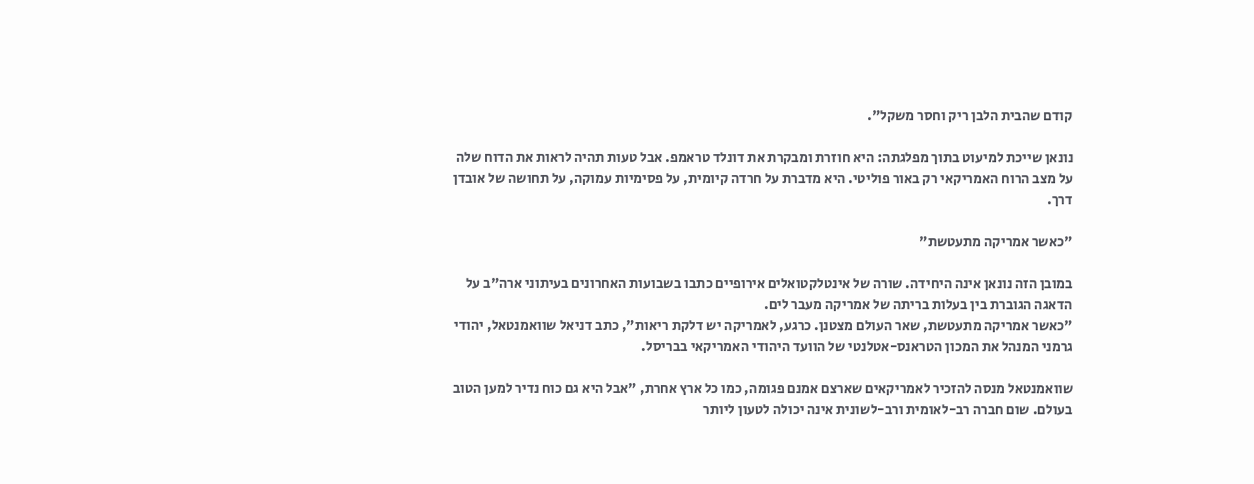קודם שהבית הלבן ריק וחסר משקל".

נונאן שייכת למיעוט בתוך מפלגתה: היא חוזרת ומבקרת את דונלד טראמפ. אבל טעות תהיה לראות את הדוח שלה על מצב הרוח האמריקאי רק באור פוליטי. היא מדברת על חרדה קיומית, על פסימיות עמוקה, על תחושה של אובדן דרך.

"כאשר אמריקה מתעטשת"

במובן הזה נונאן אינה היחידה. שורה של אינטלקטואלים אירופיים כתבו בשבועות האחרונים בעיתוני ארה"ב על הדאגה הגוברת בין בעלות בריתה של אמריקה מעבר לים.
"כאשר אמריקה מתעטשת, שאר העולם מצטנן. כרגע, לאמריקה יש דלקת ריאות", כתב דניאל שוואמנטאל, יהודי גרמני המנהל את המכון הטראנס-אטלנטי של הוועד היהודי האמריקאי בבריסל.

שוואמנטאל מנסה להזכיר לאמריקאים שארצם אמנם פגומה, כמו כל ארץ אחרת, "אבל היא גם כוח נדיר למען הטוב בעולם. שום חברה רב-לאומית ורב-לשונית אינה יכולה לטעון ליותר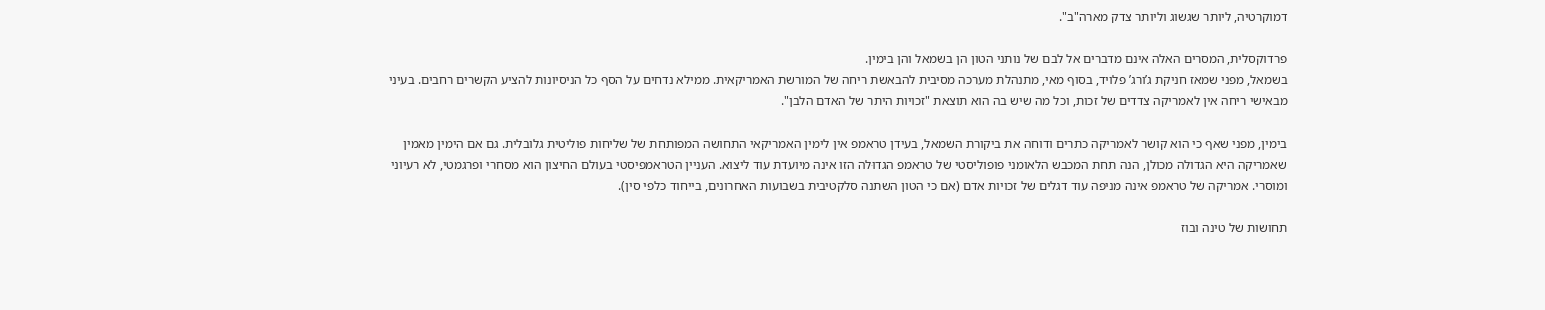דמוקרטיה, ליותר שגשוג וליותר צדק מארה"ב".

פרדוקסלית, המסרים האלה אינם מדברים אל לבם של נותני הטון הן בשמאל והן בימין.
בשמאל, מפני שמאז חניקת ג’ורג’ פלויד, בסוף מאי, מתנהלת מערכה מסיבית להבאשת ריחה של המורשת האמריקאית. ממילא נדחים על הסף כל הניסיונות להציע הקשרים רחבים. בעיני מבאישי ריחה אין לאמריקה צדדים של זכות, וכל מה שיש בה הוא תוצאת "זכויות היתר של האדם הלבן".

בימין, מפני שאף כי הוא קושר לאמריקה כתרים ודוחה את ביקורת השמאל, בעידן טראמפ אין לימין האמריקאי התחושה המפותחת של שליחות פוליטית גלובלית. גם אם הימין מאמין שאמריקה היא הגדולה מכולן, הנה תחת המכבש הלאומני פופוליסטי של טראמפ הגדוּלה הזו אינה מיועדת עוד ליצוא. העניין הטראמפיסטי בעולם החיצון הוא מסחרי ופרגמטי, לא רעיוני ומוסרי. אמריקה של טראמפ אינה מניפה עוד דגלים של זכויות אדם (אם כי הטון השתנה סלקטיבית בשבועות האחרונים, בייחוד כלפי סין).

תחושות של טינה ובוז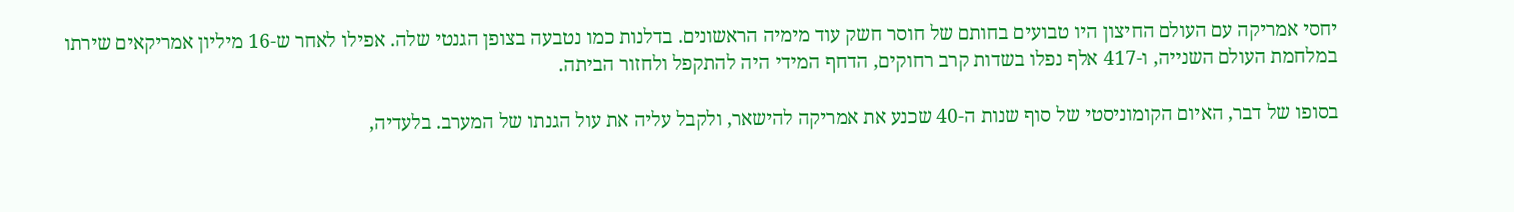יחסי אמריקה עם העולם החיצון היו טבועים בחותם של חוסר חשק עוד מימיה הראשונים. בדלנות כמו נטבעה בצופן הגנטי שלה. אפילו לאחר ש-16 מיליון אמריקאים שירתו במלחמת העולם השנייה, ו-417 אלף נפלו בשדות קרב רחוקים, הדחף המידי היה להתקפל ולחזור הביתה.

בסופו של דבר, האיום הקומוניסטי של סוף שנות ה-40 שכנע את אמריקה להישאר, ולקבל עליה את עול הגנתו של המערב. בלעדיה,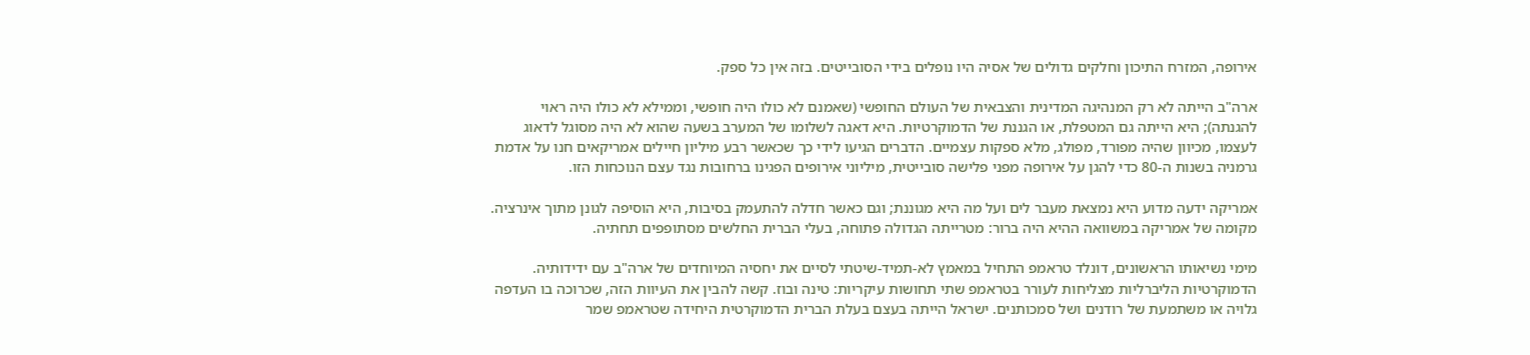אירופה, המזרח התיכון וחלקים גדולים של אסיה היו נופלים בידי הסובייטים. בזה אין כל ספק.

ארה"ב הייתה לא רק המנהיגה המדינית והצבאית של העולם החופשי (שאמנם לא כולו היה חופשי, וממילא לא כולו היה ראוי להגנתה); היא הייתה גם המטפלת, או הגננת של הדמוקרטיות. היא דאגה לשלומו של המערב בשעה שהוא לא היה מסוגל לדאוג לעצמו, מכיוון שהיה מפורד, מפולג, מלא ספקות עצמיים. הדברים הגיעו לידי כך שכאשר רבע מיליון חיילים אמריקאים חנו על אדמת גרמניה בשנות ה-80 כדי להגן על אירופה מפני פלישה סובייטית, מיליוני אירופים הפגינו ברחובות נגד עצם הנוכחות הזו.

אמריקה ידעה מדוע היא נמצאת מעבר לים ועל מה היא מגוננת; וגם כאשר חדלה להתעמק בסיבות, היא הוסיפה לגונן מתוך אינרציה. מקומה של אמריקה במשוואה ההיא היה ברור: מטרייתה הגדולה פתוחה, בעלי הברית החלשים מסתופפים תחתיה.

מימי נשיאותו הראשונים, דונלד טראמפ התחיל במאמץ לא-תמיד-שיטתי לסיים את יחסיה המיוחדים של ארה"ב עם ידידותיה. הדמוקרטיות הליברליות מצליחות לעורר בטראמפ שתי תחושות עיקריות: טינה ובוז. קשה להבין את העיוות הזה, שכרוכה בו העדפה גלויה או משתמעת של רודנים ושל סמכותנים. ישראל הייתה בעצם בעלת הברית הדמוקרטית היחידה שטראמפ שמר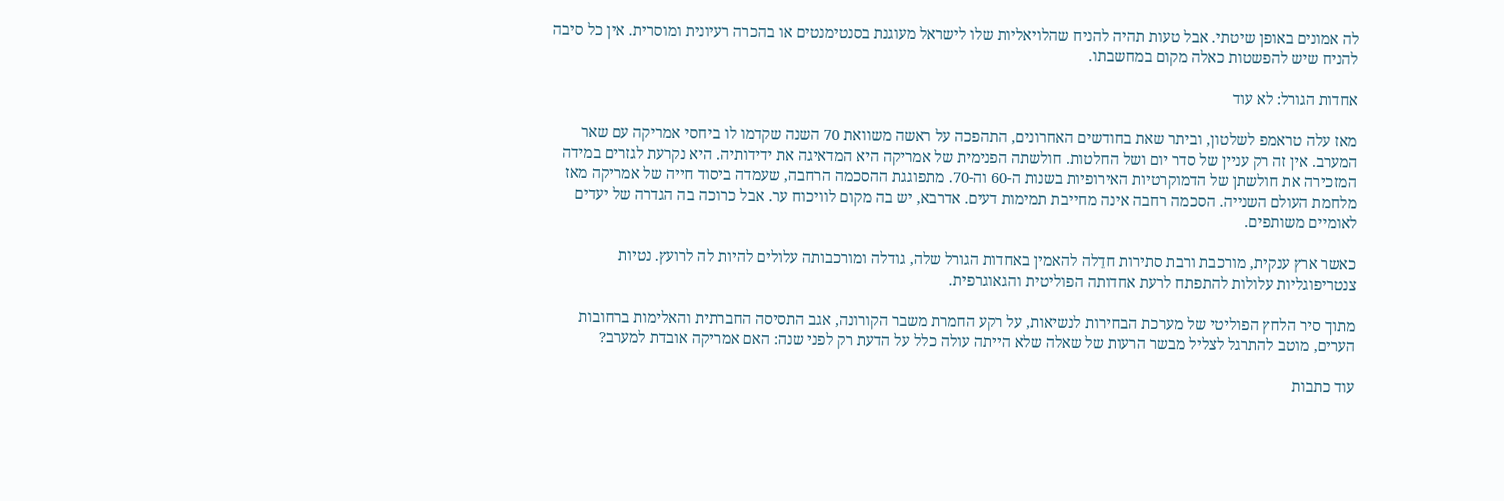לה אמונים באופן שיטתי. אבל טעות תהיה להניח שהלויאליות שלו לישראל מעוגנת בסנטימנטים או בהכרה רעיונית ומוסרית. אין כל סיבה להניח שיש להפשטות כאלה מקום במחשבתו.

אחדות הגורל: לא עוד

מאז עלה טראמפ לשלטון, וביתר שאת בחודשים האחרונים, התהפכה על ראשה משוואת 70 השנה שקדמו לו ביחסי אמריקה עם שאר המערב. אין זה רק עניין של סדר יום ושל החלטות. חולשתה הפנימית של אמריקה היא המדאיגה את ידידותיה. היא נקרעת לגזרים במידה המזכירה את חולשתן של הדמוקרטיות האירופיות בשנות ה-60 וה-70. מתפוגגת ההסכמה הרחבה, שעמדה ביסוד חייה של אמריקה מאז מלחמת העולם השנייה. הסכמה רחבה אינה מחייבת תמימות דעים. אדרבא, יש בה מקום לוויכוח ער. אבל כרוכה בה הגדרה של יעדים לאומיים משותפים.

כאשר ארץ ענקית, מורכבת ורבת סתירות חדֵלה להאמין באחדות הגורל שלה, גודלה ומורכבותה עלולים להיות לה לרועץ. נטיות צנטריפוגליות עלולות להתפתח לרעת אחדותה הפוליטית והגאוגרפית.

מתוך סיר הלחץ הפוליטי של מערכת הבחירות לנשיאות, על רקע החמרת משבר הקורונה, אגב התסיסה החברתית והאלימות ברחובות הערים, מוטב להתרגל לצליל מבשר הרעות של שאלה שלא הייתה עולה כלל על הדעת רק לפני שנה: האם אמריקה אובדת למערב?

עוד כתבות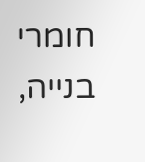חומרי בנייה,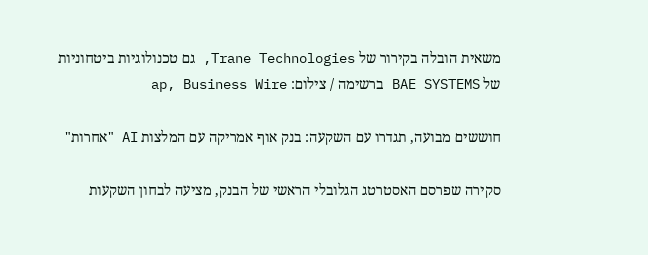משאית הובלה בקירור של Trane Technologies, גם טכנולוגיות ביטחוניות של BAE SYSTEMS ברשימה / צילום: ap, Business Wire

חוששים מבועה, תגדרו עם השקעה: בנק אוף אמריקה עם המלצות AI "אחרות"

סקירה שפרסם האסטרטג הגלובלי הראשי של הבנק, מציעה לבחון השקעות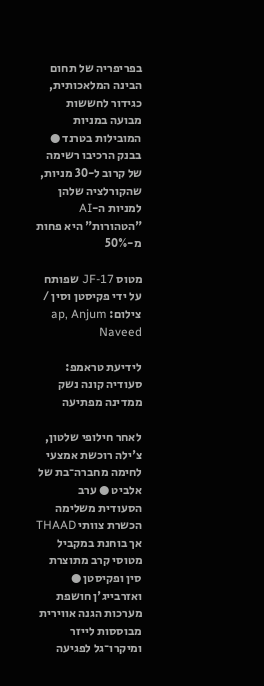בפריפריה של תחום הבינה המלאכותית, כגידור לחששות מבועה במניות המובילות בטרנד ● בבנק הרכיבו רשימה של קרוב ל-30 מניות, שהקורלציה שלהן למניות ה-AI "הטהורות" היא פחות מ-50%

מטוס JF-17 שפותח על ידי פקיסטן וסין / צילום: ap, Anjum Naveed

לידיעת טראמפ: סעודיה קונה נשק ממדינה מפתיעה

לאחר חילופי שלטון, צ'ילה רוכשת אמצעי לחימה מחברה־בת של אלביט ● ערב הסעודית משלימה הכשרת צוותי THAAD אך בוחנת במקביל מטוסי קרב מתוצרת סין ופקיסטן ● ואזרבייג'ן חושפת מערכות הגנה אווירית מבוססות לייזר ומיקרו־גל לפגיעה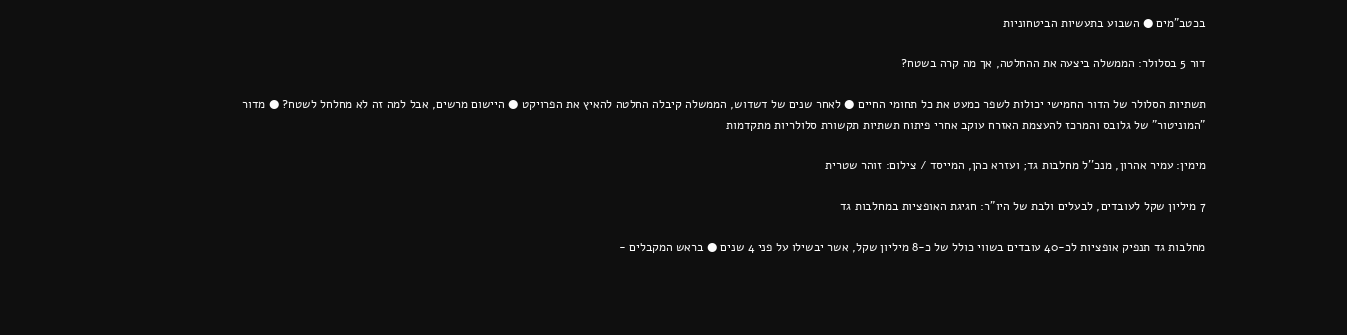בכטב"מים ● השבוע בתעשיות הביטחוניות

דור 5 בסלולר: הממשלה ביצעה את ההחלטה, אך מה קרה בשטח?

תשתיות הסלולר של הדור החמישי יכולות לשפר כמעט את כל תחומי החיים ● לאחר שנים של דשדוש, הממשלה קיבלה החלטה להאיץ את הפרויקט ● היישום מרשים, אבל למה זה לא מחלחל לשטח? ● מדור "המוניטור" של גלובס והמרכז להעצמת האזרח עוקב אחרי פיתוח תשתיות תקשורת סלולריות מתקדמות

מימין: עמיר אהרון, מנכ''ל מחלבות גד; ועזרא כהן, המייסד / צילום: זוהר שטרית

7 מיליון שקל לעובדים, לבעלים ולבת של היו"ר: חגיגת האופציות במחלבות גד

מחלבות גד תנפיק אופציות לכ-40 עובדים בשווי כולל של כ-8 מיליון שקל, אשר יבשילו על פני 4 שנים ● בראש המקבלים -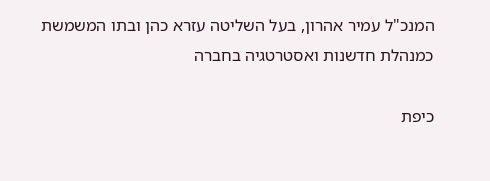המנכ"ל עמיר אהרון, בעל השליטה עזרא כהן ובתו המשמשת כמנהלת חדשנות ואסטרטגיה בחברה

כיפת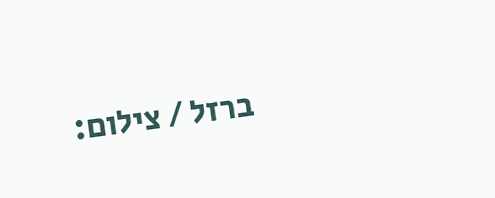ברזל / צילום: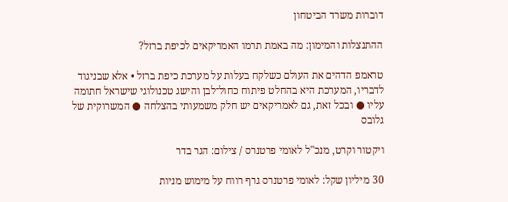דוברות משרד הביטחון

ההתנצלות והמימון: מה באמת תרמו האמריקאים לכיפת ברזל?

טראמפ הדהים את העולם כשלקח בעלות על מערכת כיפת ברזל • אלא שבניגוד לדבריו, המערכת היא בהחלט פיתוח כחול־לבן והישג טכנולוגי שישראל חתומה עליו ● ובכל זאת, גם לאמריקאים יש חלק משמעותי בהצלחה ● המשרוקית של גלובס

ויקטור וקרט, מנכ''ל לאומי פרטנרס / צילום: הגר בדר

30 מיליון שקל: לאומי פרטנרס גרף רווח על מימוש מניות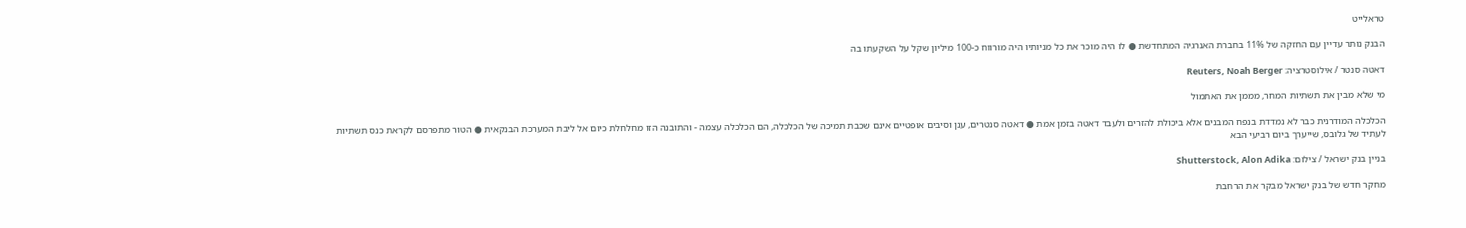טראלייט

הבנק נותר עדיין עם החזקה של 11% בחברת האנרגיה המתחדשת ● לו היה מוכר את כל מניותיו היה מורווח כ-100 מיליון שקל על השקעתו בה

דאטה סנטר / אילוסטרציה: Reuters, Noah Berger

מי שלא מבין את תשתיות המחר, מממן את האתמול

הכלכלה המודרנית כבר לא נמדדת בנפח המבנים אלא ביכולת להזרים ולעבד דאטה בזמן אמת ● דאטה סנטרים, ענן וסיבים אופטיים אינם שכבת תמיכה של הכלכלה, הם הכלכלה עצמה - והתובנה הזו מחלחלת כיום אל ליבת המערכת הבנקאית ● הטור מתפרסם לקראת כנס תשתיות לעתיד של גלובס, שייערך ביום רביעי הבא

בניין בנק ישראל / צילום: Shutterstock, Alon Adika

מחקר חדש של בנק ישראל מבקר את הרחבת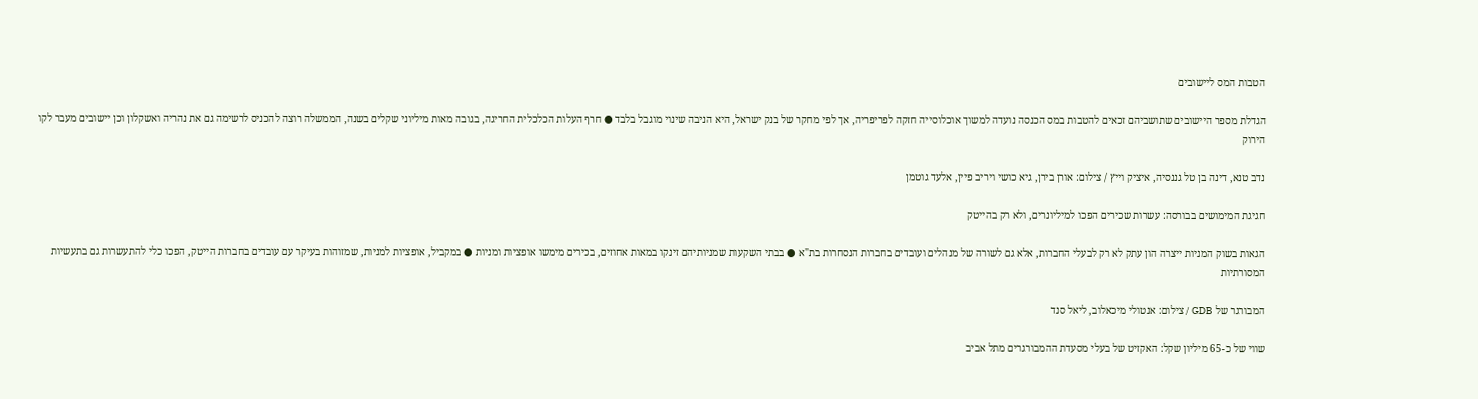הטבות המס ליישובים

הגדלת מספר היישובים שתושביהם זכאים להטבות במס הכנסה נועדה למשוך אוכלוסייה חזקה לפריפריה, אך לפי מחקר של בנק ישראל, היא הניבה שינוי מוגבל בלבד ● חרף העלות הכלכלית החריגה, בגובה מאות מיליוני שקלים בשנה, הממשלה רוצה להכניס לרשימה גם את נהריה ואשקלון וכן יישובים מעבר לקו הירוק

נדב טנא, דינה בן טל גננסיה, איציק וייץ / צילום: אורן בירן, גיא כושי ויריב פיין, אלעד גוטמן

חגיגת המימושים בבורסה: עשרות שכירים הפכו למיליונרים, ולא רק בהייטק

הגאות בשוק המניות ייצרה הון עתק לא רק לבעלי החברות, אלא גם לשורה של מנהלים ועובדים בחברות הנסחרות בת"א ● בבתי השקעות שמניותיהם זינקו במאות אחוזים, בכירים מימשו אופציות ומניות ● במקביל, אופציות למניות, שמזוהות בעיקר עם עובדים בחברות הייטק, הפכו כלי להתעשרות גם בתעשיות המסורתיות

המבורגר של GDB / צילום: אנטולי מיכאלוב, ליאל סנד

שווי של כ-65 מיליון שקל: האקזיט של בעלי מסעדת ההמבורגרים מתל אביב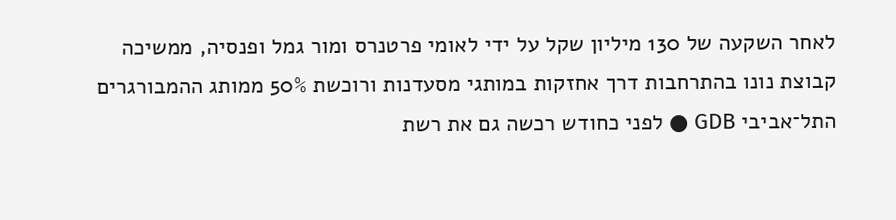לאחר השקעה של 130 מיליון שקל על ידי לאומי פרטנרס ומור גמל ופנסיה, ממשיכה קבוצת נונו בהתרחבות דרך אחזקות במותגי מסעדנות ורוכשת 50% ממותג ההמבורגרים התל־אביבי GDB ● לפני כחודש רכשה גם את רשת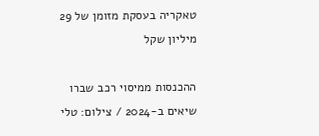טאקריה בעסקת מזומן של 29 מיליון שקל

ההכנסות ממיסוי רכב שברו שיאים ב-2024 / צילום: טלי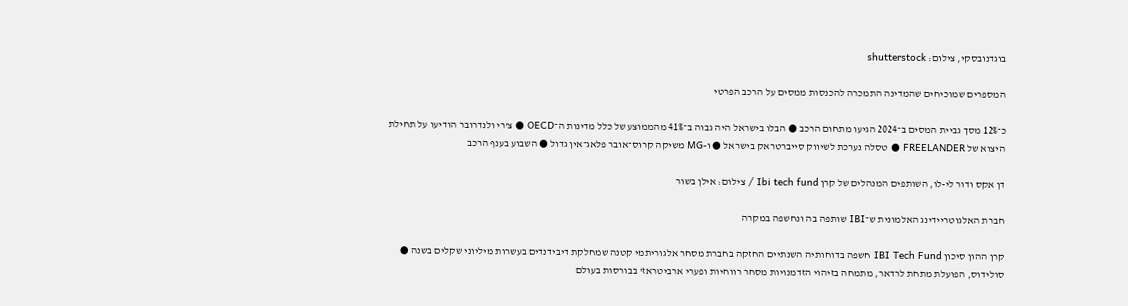בוגדנובסקי, צילום: shutterstock

המספרים שמוכיחים שהמדינה התמכרה להכנסות ממסים על הרכב הפרטי

כ־12% מסך גביית המסים ב־2024 הגיעו מתחום הרכב ● הבלו בישראל היה גבוה ב־41% מהממוצע של כלל מדינות ה־OECD ● צ'רי ולנדרובר הודיעו על תחילת היצוא של FREELANDER ● טסלה נערכת לשיווק סייברטראק בישראל ● ו-MG משיקה קרוס־אובר פלאג־אין גדול ● השבוע בענף הרכב

דן אקס ודור לי-לו, השותפים המנהלים של קרן Ibi tech fund / צילום: אילן בשור

חברת האלגוטריידינג האלמונית ש־IBI שותפה בה ונחשפה במקרה

קרן ההון סיכון IBI Tech Fund חשפה בדוחותיה השנתיים החזקה בחברת מסחר אלגוריתמי קטנה שמחלקת דיבידנדים בעשרות מיליוני שקלים בשנה ● סולידוס, הפועלת מתחת לרדאר, מתמחה בזיהוי הזדמנויות מסחר רווחיות ופערי ארביטראז' בבורסות בעולם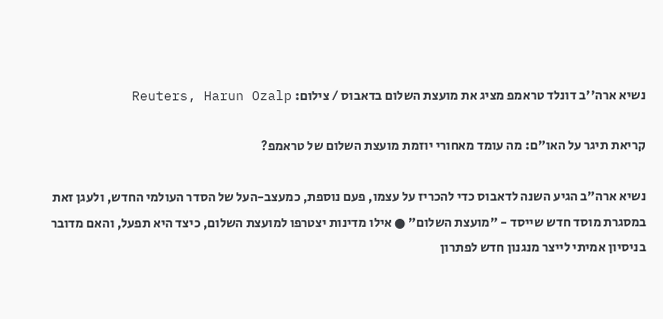נשיא ארה''ב דונלד טראמפ מציג את מועצת השלום בדאבוס / צילום: Reuters, Harun Ozalp

קריאת תיגר על האו"ם: מה עומד מאחורי יוזמת מועצת השלום של טראמפ?

נשיא ארה"ב הגיע השנה לדאבוס כדי להכריז על עצמו, פעם נוספת, כמעצב-העל של הסדר העולמי החדש, ולעגן זאת במסגרת מוסד חדש שייסד - "מועצת השלום" ● אילו מדינות יצטרפו למועצת השלום, כיצד היא תפעל, והאם מדובר בניסיון אמיתי לייצר מנגנון חדש לפתרון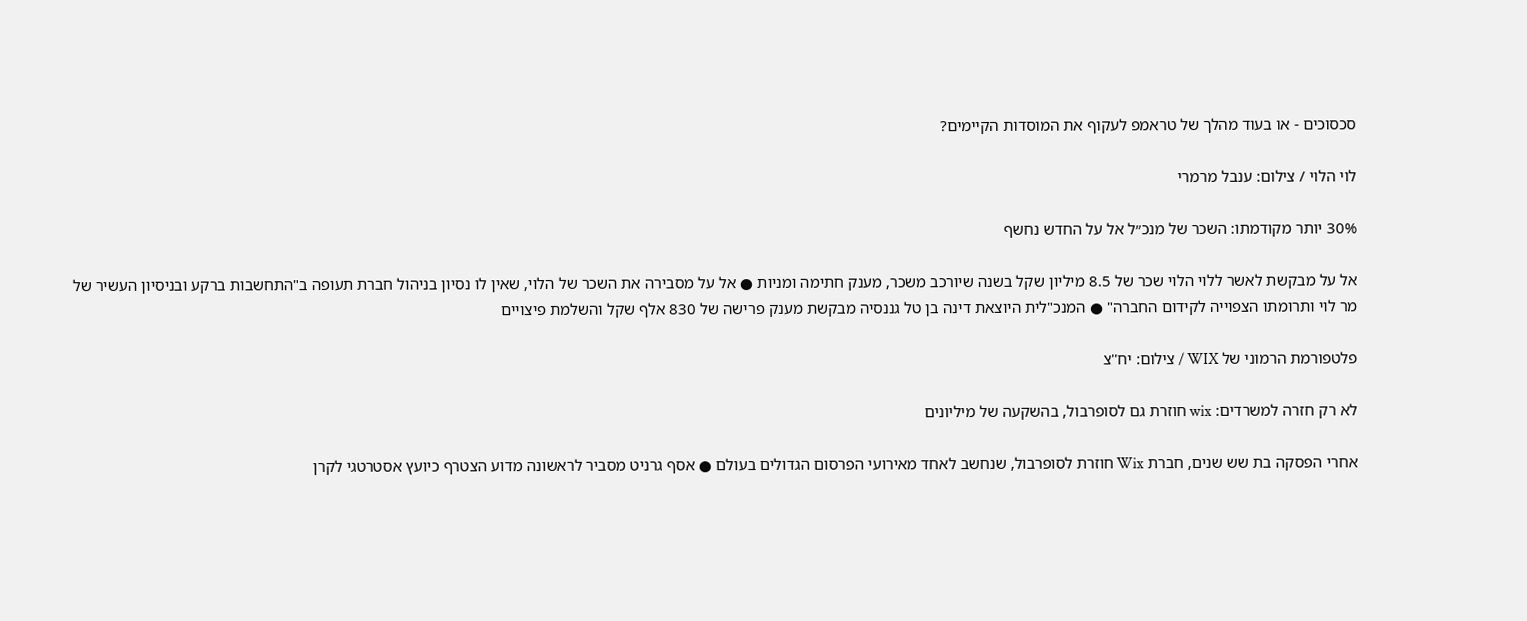סכסוכים - או בעוד מהלך של טראמפ לעקוף את המוסדות הקיימים?

לוי הלוי / צילום: ענבל מרמרי

30% יותר מקודמתו: השכר של מנכ״ל אל על החדש נחשף

אל על מבקשת לאשר ללוי הלוי שכר של 8.5 מיליון שקל בשנה שיורכב משכר, מענק חתימה ומניות ● אל על מסבירה את השכר של הלוי, שאין לו נסיון בניהול חברת תעופה ב"התחשבות ברקע ובניסיון העשיר של מר לוי ותרומתו הצפוייה לקידום החברה" ● המנכ"לית היוצאת דינה בן טל גננסיה מבקשת מענק פרישה של 830 אלף שקל והשלמת פיצויים

פלטפורמת הרמוני של WIX / צילום: יח''צ

לא רק חזרה למשרדים: wix חוזרת גם לסופרבול, בהשקעה של מיליונים

אחרי הפסקה בת שש שנים, חברת Wix חוזרת לסופרבול, שנחשב לאחד מאירועי הפרסום הגדולים בעולם ● אסף גרניט מסביר לראשונה מדוע הצטרף כיועץ אסטרטגי לקרן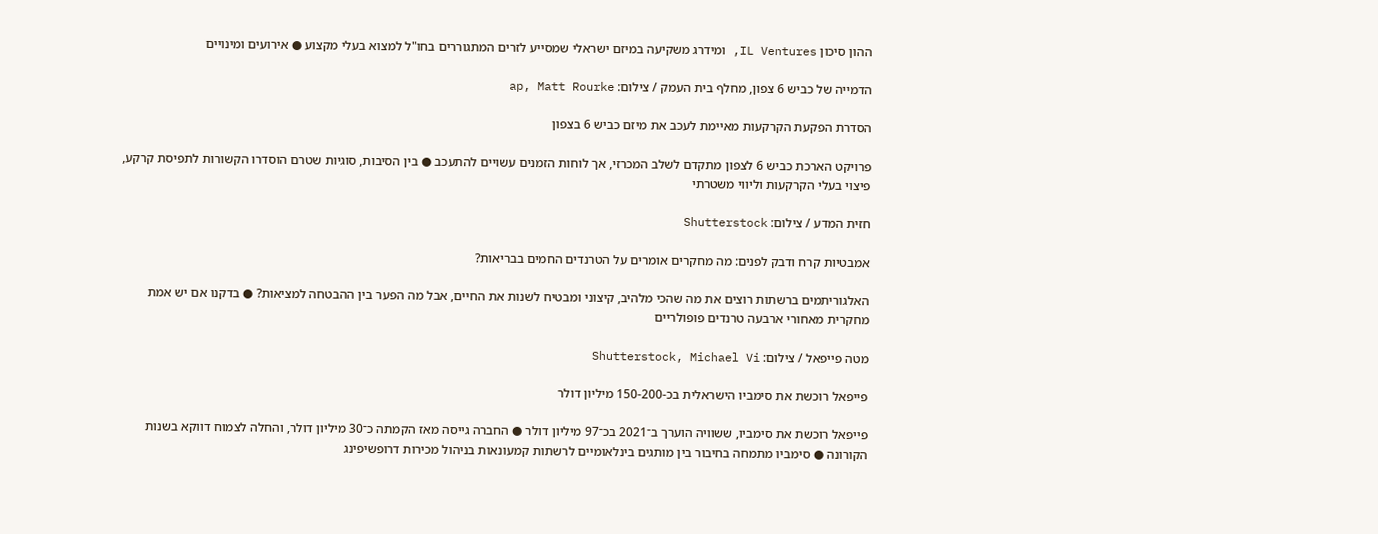ההון סיכון IL Ventures, ומידרג משקיעה במיזם ישראלי שמסייע לזרים המתגוררים בחו"ל למצוא בעלי מקצוע ● אירועים ומינויים

הדמייה של כביש 6 צפון, מחלף בית העמק / צילום: ap, Matt Rourke

הסדרת הפקעת הקרקעות מאיימת לעכב את מיזם כביש 6 בצפון

פרויקט הארכת כביש 6 לצפון מתקדם לשלב המכרזי, אך לוחות הזמנים עשויים להתעכב ● בין הסיבות, סוגיות שטרם הוסדרו הקשורות לתפיסת קרקע, פיצוי בעלי הקרקעות וליווי משטרתי

חזית המדע / צילום: Shutterstock

אמבטיות קרח ודבק לפנים: מה מחקרים אומרים על הטרנדים החמים בבריאות?

האלגוריתמים ברשתות רוצים את מה שהכי מלהיב, קיצוני ומבטיח לשנות את החיים, אבל מה הפער בין ההבטחה למציאות? ● בדקנו אם יש אמת מחקרית מאחורי ארבעה טרנדים פופולריים

מטה פייפאל / צילום: Shutterstock, Michael Vi

פייפאל רוכשת את סימביו הישראלית בכ-150-200 מיליון דולר

פייפאל רוכשת את סימביו, ששוויה הוערך ב־2021 בכ־97 מיליון דולר ● החברה גייסה מאז הקמתה כ־30 מיליון דולר, והחלה לצמוח דווקא בשנות הקורונה ● סימביו מתמחה בחיבור בין מותגים בינלאומיים לרשתות קמעונאות בניהול מכירות דרופשיפינג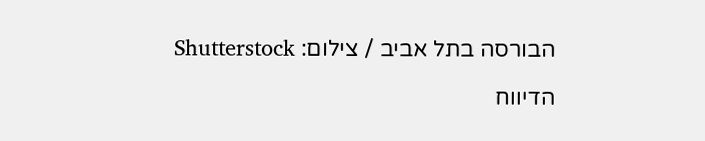הבורסה בתל אביב / צילום: Shutterstock

הדיווח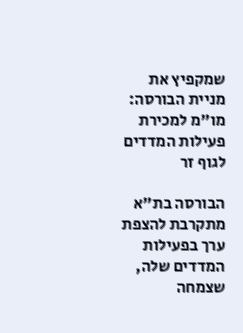שמקפיץ את מניית הבורסה: מו"מ למכירת פעילות המדדים לגוף זר

הבורסה בת"א מתקרבת להצפת ערך בפעילות המדדים שלה, שצמחה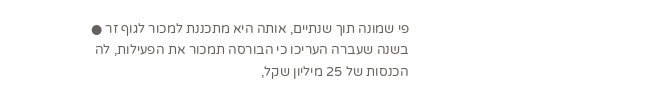פי שמונה תוך שנתיים, אותה היא מתכננת למכור לגוף זר ● בשנה שעברה העריכו כי הבורסה תמכור את הפעילות, לה הכנסות של 25 מיליון שקל,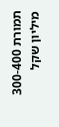תמורת 300-400 מיליון שקל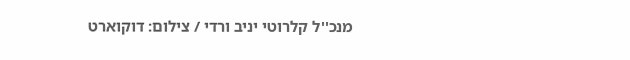מנכ''ל קלרוטי יניב ורדי / צילום: דוקוארט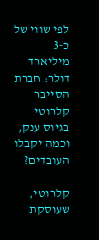לפי שווי של כ-3 מיליארד דולר: חברת הסייבר קלרוטי בגיוס ענק, וכמה יקבלו העובדים?

קלרוטי, שעוסקת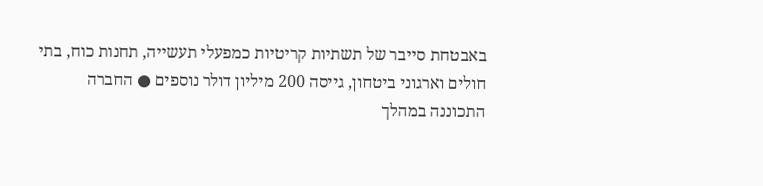באבטחת סייבר של תשתיות קריטיות כמפעלי תעשייה, תחנות כוח, בתי חולים וארגוני ביטחון, גייסה 200 מיליון דולר נוספים ● החברה התכוננה במהלך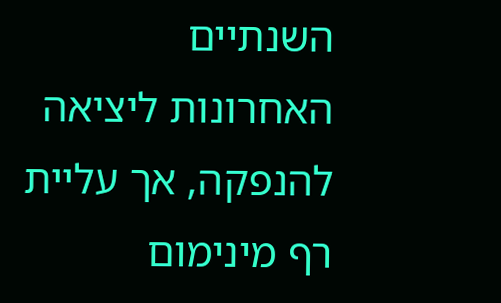השנתיים האחרונות ליציאה להנפקה, אך עליית רף מינימום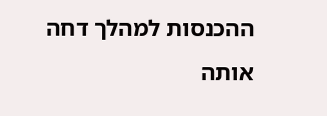ההכנסות למהלך דחה אותה